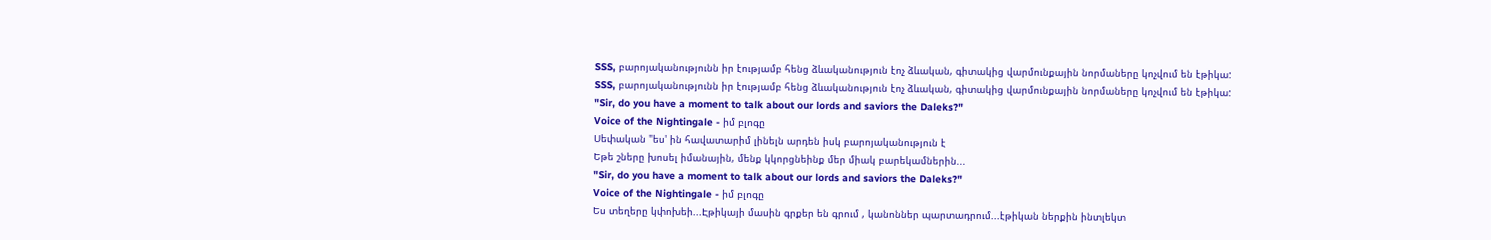SSS, բարոյականությունն իր էությամբ հենց ձևականություն էոչ ձևական, գիտակից վարմունքային նորմաները կոչվում են էթիկա:
SSS, բարոյականությունն իր էությամբ հենց ձևականություն էոչ ձևական, գիտակից վարմունքային նորմաները կոչվում են էթիկա:
"Sir, do you have a moment to talk about our lords and saviors the Daleks?"
Voice of the Nightingale - իմ բլոգը
Սեփական "ես' ին հավատարիմ լինելն արդեն իսկ բարոյականություն է
Եթե շները խոսել իմանային, մենք կկորցնեինք մեր միակ բարեկամներին...
"Sir, do you have a moment to talk about our lords and saviors the Daleks?"
Voice of the Nightingale - իմ բլոգը
Ես տեղերը կփոխեի...Էթիկայի մասին գրքեր են գրում , կանոններ պարտադրում...էթիկան ներքին ինտլեկտ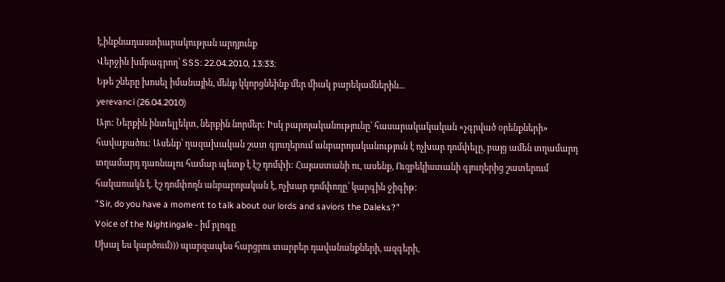է,ինքնադաստիարակության արդյունք
Վերջին խմբագրող՝ SSS: 22.04.2010, 13:33:
Եթե շները խոսել իմանային, մենք կկորցնեինք մեր միակ բարեկամներին...
yerevanci (26.04.2010)
Այո: Ներքին ինտելլեկտ, ներքին նորմեր: Իսկ բարոյականությունը՝ հասարակակական «չգրված օրենքների» հավաքածու: Ասենք՝ ղազախական շատ գյուղերում անբարոյականություն է ոչխար դոմփելը, բայց ամեն տղամարդ տղամարդ դառնալու համար պետք է էշ դոմփի: Հայաստանի ու, ասենք, Ուզբեկիստանի գյուղերից շատերում հակառակն է. էշ դոմփողն անբարոյական է, ոչխար դոմփողը՝ կարգին ջիգիթ:
"Sir, do you have a moment to talk about our lords and saviors the Daleks?"
Voice of the Nightingale - իմ բլոգը
Սխալ ես կարծում))) պարզապես հարցրու տարբեր դավանանքների, ազգերի,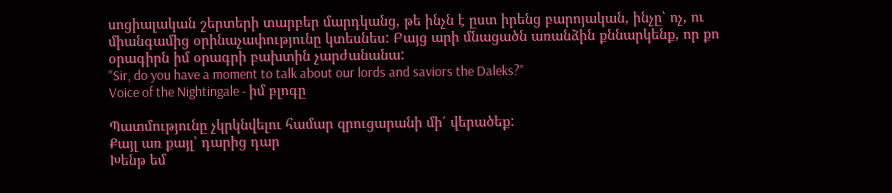սոցիալական շերտերի տարբեր մարդկանց, թե ինչն է ըստ իրենց բարոյական, ինչը՝ ոչ, ու միանգամից օրինաչափությունը կտեսնես: Բայց արի մնացածն առանձին քննարկենք, որ քո օրագիրն իմ օրագրի բախտին չարժանանա:
"Sir, do you have a moment to talk about our lords and saviors the Daleks?"
Voice of the Nightingale - իմ բլոգը

Պատմությունը չկրկնվելու համար զրուցարանի մի՛ վերածեք:
Քայլ առ քայլ՝ դարից դար
Խենթ եմ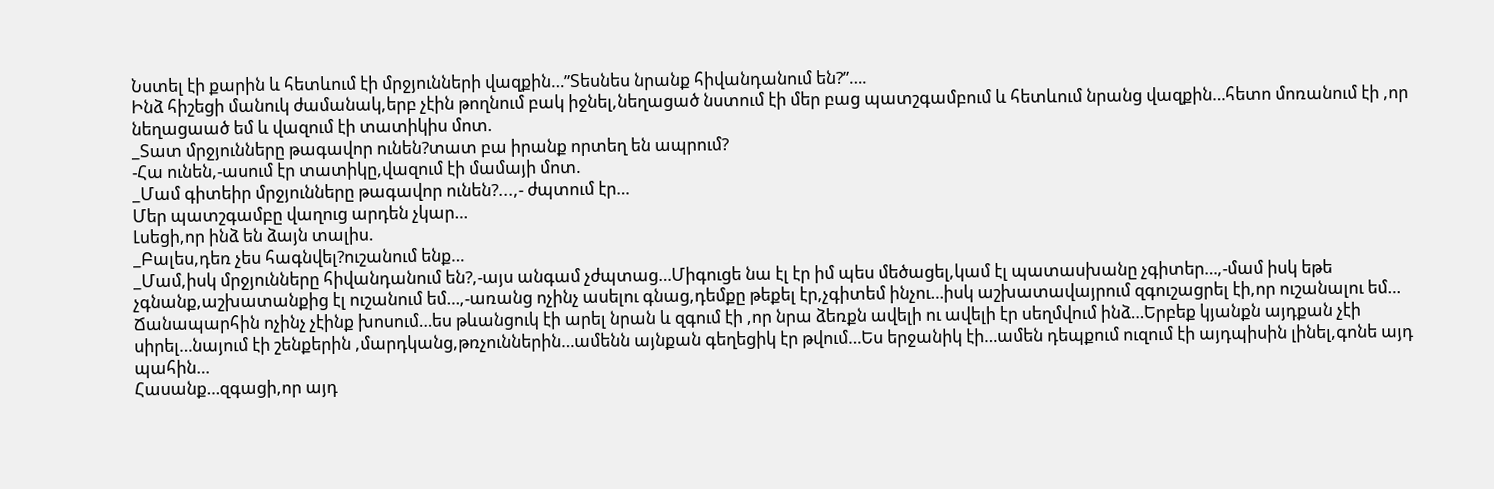Նստել էի քարին և հետևում էի մրջյունների վազքին…”Տեսնես նրանք հիվանդանում են?”….
Ինձ հիշեցի մանուկ ժամանակ,երբ չէին թողնում բակ իջնել,նեղացած նստում էի մեր բաց պատշգամբում և հետևում նրանց վազքին…հետո մոռանում էի ,որ նեղացաած եմ և վազում էի տատիկիս մոտ.
_Տատ մրջյունները թագավոր ունեն?տատ բա իրանք որտեղ են ապրում?
-Հա ունեն,-ասում էր տատիկը,վազում էի մամայի մոտ.
_Մամ գիտեիր մրջյունները թագավոր ունեն?...,- ժպտում էր…
Մեր պատշգամբը վաղուց արդեն չկար…
Լսեցի,որ ինձ են ձայն տալիս.
_Բալես,դեռ չես հագնվել?ուշանում ենք…
_Մամ,իսկ մրջյունները հիվանդանում են?,-այս անգամ չժպտաց…Միգուցե նա էլ էր իմ պես մեծացել,կամ էլ պատասխանը չգիտեր…,-մամ իսկ եթե չգնանք,աշխատանքից էլ ուշանում եմ…,-առանց ոչինչ ասելու գնաց,դեմքը թեքել էր,չգիտեմ ինչու…իսկ աշխատավայրում զգուշացրել էի,որ ուշանալու եմ…
Ճանապարհին ոչինչ չէինք խոսում…ես թևանցուկ էի արել նրան և զգում էի ,որ նրա ձեռքն ավելի ու ավելի էր սեղմվում ինձ…Երբեք կյանքն այդքան չէի սիրել…նայում էի շենքերին ,մարդկանց,թռչուններին…ամենն այնքան գեղեցիկ էր թվում…Ես երջանիկ էի…ամեն դեպքում ուզում էի այդպիսին լինել,գոնե այդ պահին…
Հասանք…զգացի,որ այդ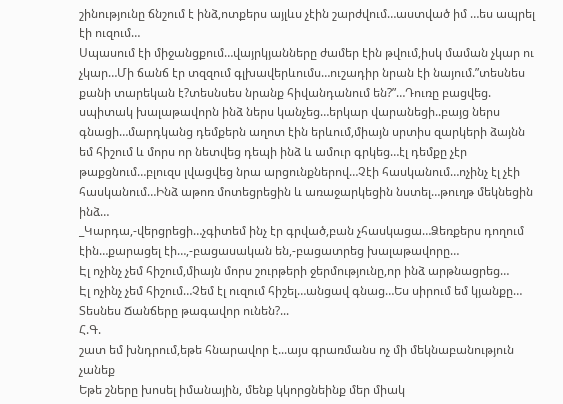շինությունը ճնշում է ինձ,ոտքերս այլևս չէին շարժվում…աստված իմ …ես ապրել էի ուզում…
Սպասում էի միջանցքում…վայրկյանները ժամեր էին թվում,իսկ մաման չկար ու չկար…Մի ճանճ էր տզզում գլխավերևումս…ուշադիր նրան էի նայում.”տեսնես քանի տարեկան է?տեսնսես նրանք հիվանդանում են?”…Դուռը բացվեց. սպիտակ խալաթավորն ինձ ներս կանչեց…երկար վարանեցի..բայց ներս գնացի…մարդկանց դեմքերն աղոտ էին երևում,միայն սրտիս զարկերի ձայնն եմ հիշում և մորս որ նետվեց դեպի ինձ և ամուր գրկեց…էլ դեմքը չէր թաքցնում…բլուզս լվացվեց նրա արցունքներով…Չէի հասկանում…ոչինչ էլ չէի հասկանում…Ինձ աթոռ մոտեցրեցին և առաջարկեցին նստել…թուղթ մեկնեցին ինձ…
_Կարդա,-վերցրեցի…չգիտեմ ինչ էր գրված,բան չհասկացա…Ձեռքերս դողում էին…քարացել էի…,-բացասական են,-բացատրեց խալաթավորը…
Էլ ոչինչ չեմ հիշում,միայն մորս շուրթերի ջերմությունը,որ ինձ արթնացրեց…
Էլ ոչինչ չեմ հիշում…Չեմ էլ ուզում հիշել…անցավ գնաց…Ես սիրում եմ կյանքը…
Տեսնես Ճանճերը թագավոր ունեն?...
Հ.Գ.
շատ եմ խնդրում,եթե հնարավոր է...այս գրառմանս ոչ մի մեկնաբանություն չանեք
Եթե շները խոսել իմանային, մենք կկորցնեինք մեր միակ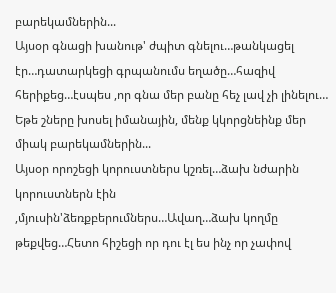բարեկամներին...
Այսօր գնացի խանութ' ժպիտ գնելու…թանկացել էր…դատարկեցի գրպանումս եղածը…հազիվ հերիքեց…էսպես ,որ գնա մեր բանը հեչ լավ չի լինելու…
Եթե շները խոսել իմանային, մենք կկորցնեինք մեր միակ բարեկամներին...
Այսօր որոշեցի կորուստներս կշռել…ձախ նժարին կորուստներն էին ,մյուսին'ձեռքբերումներս…Ավաղ…ձախ կողմը թեքվեց…Հետո հիշեցի որ դու էլ ես ինչ որ չափով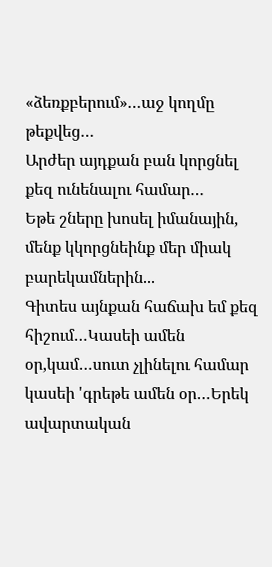«ձեռքբերում»…աջ կողմը թեքվեց…
Արժեր այդքան բան կորցնել քեզ ունենալու համար…
Եթե շները խոսել իմանային, մենք կկորցնեինք մեր միակ բարեկամներին...
Գիտես այնքան հաճախ եմ քեզ հիշում…Կասեի ամեն օր,կամ…սուտ չլինելու համար կասեի 'գրեթե ամեն օր…Երեկ ավարտական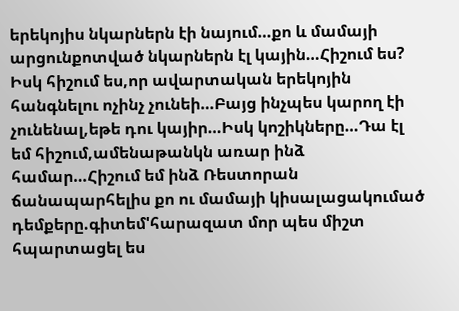երեկոյիս նկարներն էի նայում…քո և մամայի արցունքոտված նկարներն էլ կային…Հիշում ես? Իսկ հիշում ես,որ ավարտական երեկոյին հանգնելու ոչինչ չունեի…Բայց ինչպես կարող էի չունենալ,եթե դու կայիր…Իսկ կոշիկները…Դա էլ եմ հիշում,ամենաթանկն առար ինձ համար…Հիշում եմ ինձ Ռեստորան ճանապարհելիս քո ու մամայի կիսալացակումած դեմքերը.գիտեմ'հարազատ մոր պես միշտ հպարտացել ես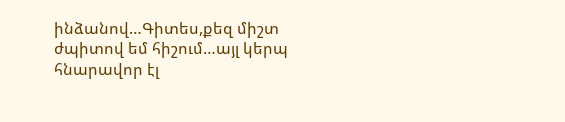ինձանով…Գիտես,քեզ միշտ ժպիտով եմ հիշում…այլ կերպ հնարավոր էլ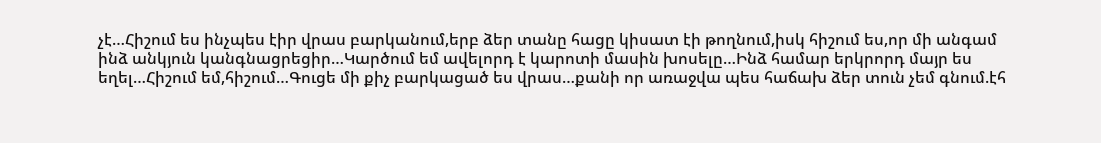չէ…Հիշում ես ինչպես էիր վրաս բարկանում,երբ ձեր տանը հացը կիսատ էի թողնում,իսկ հիշում ես,որ մի անգամ ինձ անկյուն կանգնացրեցիր…Կարծում եմ ավելորդ է կարոտի մասին խոսելը…Ինձ համար երկրորդ մայր ես եղել…Հիշում եմ,հիշում…Գուցե մի քիչ բարկացած ես վրաս…քանի որ առաջվա պես հաճախ ձեր տուն չեմ գնում.էհ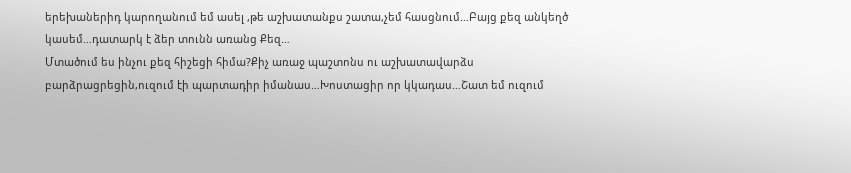երեխաներիդ կարողանում եմ ասել ,թե աշխատանքս շատա,չեմ հասցնում…Բայց քեզ անկեղծ կասեմ…դատարկ է ձեր տունն առանց Քեզ…
Մտածում ես ինչու քեզ հիշեցի հիմա?Քիչ առաջ պաշտոնս ու աշխատավարձս բարձրացրեցին,ուզում էի պարտադիր իմանաս…Խոստացիր որ կկադաս…Շատ եմ ուզում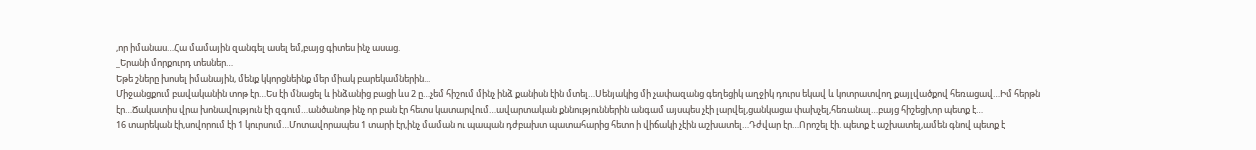,որ իմանաս…Հա մամային զանգել ասել եմ,բայց գիտես ինչ ասաց.
_Երանի մորքուրդ տեսներ…
Եթե շները խոսել իմանային, մենք կկորցնեինք մեր միակ բարեկամներին...
Միջանցքում բավականին տոթ էր…Ես էի մնացել և ինձանից բացի ևս 2 ը…չեմ հիշում մինչ ինձ քանիսն էին մտել…Սենյակից մի չափազանց գեղեցիկ աղջիկ դուրս եկավ և կոտրատվող քայլվածքով հեռացավ…Իմ հերթն էր…Ճակատիս վրա խոնավություն էի զգում…անծանոթ ինչ որ բան էր հետս կատարվում…ավարտական քննություններին անգամ այսպես չէի լարվել,ցանկացա փախչել,հեռանալ…բայց հիշեցի,որ պետք է…
16 տարեկան էի,սովորում էի 1 կուրսում…Մոտավորապես 1 տարի էր,ինչ մաման ու պապան դժբախտ պատահարից հետո ի վիճակի չէին աշխատել…Դժվար էր…Որոշել էի. պետք է աշխատել,ամեն գնով պետք է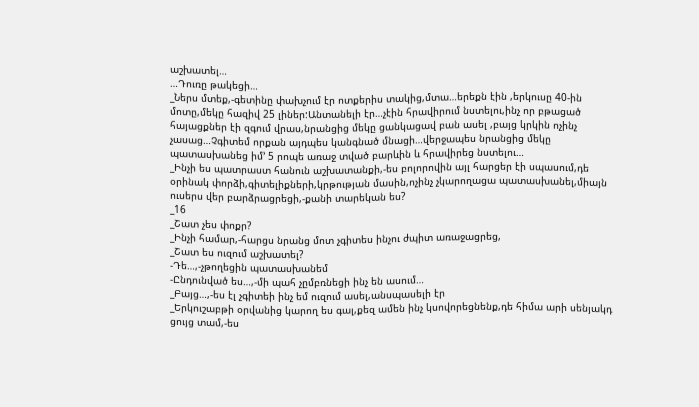աշխատել…
…Դուռը թակեցի…
_Ներս մտեք,-գետինը փախչում էր ոտքերիս տակից,մտա…երեքն էին ,երկուսը 40-ին մոտը,մեկը հազիվ 25 լիներ:Անտանելի էր…չէին հրավիրում նստելու,ինչ որ բթացած հայացքներ էի զգում վրաս,նրանցից մեկը ցանկացավ բան ասել ,բայց կրկին ոչինչ չասաց…Չգիտեմ որքան այդպես կանգնած մնացի…վերջապես նրանցից մեկը պատասխանեց իմ’ 5 րոպե առաջ տված բարևին և հրավիրեց նստելու…
_Ինչի ես պատրաստ հանուն աշխատանքի,-ես բոլորովին այլ հարցեր էի սպասում,դե օրինակ փորձի,գիտելիքների,կրթության մասին,ոչինչ չկարողացա պատասխանել,միայն ուսերս վեր բարձրացրեցի,-քանի տարեկան ես?
_16
_Շատ չես փոքր?
_Ինչի համար,-հարցս նրանց մոտ չգիտես ինչու ժպիտ առաջացրեց,
_Շատ ես ուզում աշխատել?
-Դե…,-չթողեցին պատասխանեմ
-Ընդունված ես…,-մի պահ չըմբռնեցի ինչ են ասում…
_Բայց…,-ես էլ չգիտեի ինչ եմ ուզում ասել,անսպասելի էր
_Երկուշաբթի օրվանից կարող ես գալ,քեզ ամեն ինչ կսովորեցնենք,դե հիմա արի սենյակդ ցույց տամ,-ես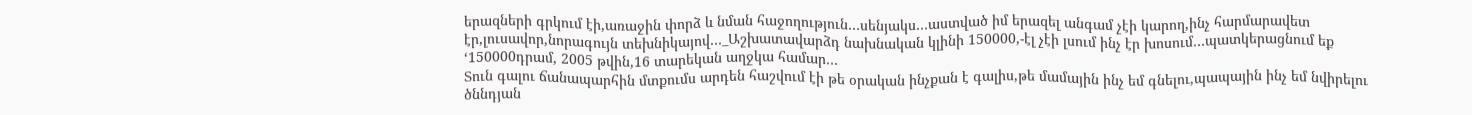երազների գրկում էի,առաջին փորձ և նման հաջողություն…սենյակս…աստված իմ երազել անգամ չէի կարող,ինչ հարմարավետ էր,լուսավոր,նորագույն տեխնիկայով…_Աշխատավարձդ նախնական կլինի 150000,-էլ չէի լսում ինչ էր խոսում…պատկերացնում եք ‘150000դրամ, 2005 թվին,16 տարեկան աղջկա համար…
Տուն գալու ճանապարհին մտքումս արդեն հաշվում էի թե օրական ինչքան է գալիս,թե մամային ինչ եմ գնելու,պապային ինչ եմ նվիրելու ծննդյան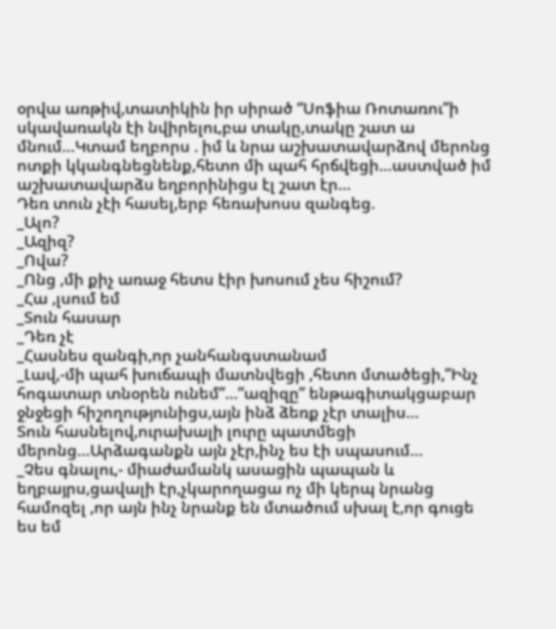օրվա առթիվ,տատիկին իր սիրած “Սոֆիա Ռոտառու”ի սկավառակն էի նվիրելու,բա տակը,տակը շատ ա մնում…Կտամ եղբորս . իմ և նրա աշխատավարձով մերոնց ոտքի կկանգնեցնենք,հետո մի պահ հրճվեցի…աստված իմ աշխատավարձս եղբորինիցս էլ շատ էր…
Դեռ տուն չէի հասել,երբ հեռախոսս զանգեց.
_Ալո?
_Ազիզ?
_Ովա?
_Ոնց ,մի քիչ առաջ հետս էիր խոսում չես հիշում?
_Հա ,լսում եմ
_Տուն հասար
_Դեռ չէ
_Հասնես զանգի,որ չանհանգստանամ
_Լավ,-մի պահ խուճապի մատնվեցի ,հետո մտածեցի,”Ինչ հոգատար տնօրեն ունեմ”…”ազիզը” ենթագիտակցաբար ջնջեցի հիշողությունիցս,այն ինձ ձեռք չէր տալիս…
Տուն հասնելով,ուրախալի լուրը պատմեցի մերոնց…Արձագանքն այն չէր,ինչ ես էի սպասում…
_Չես գնալու,- միաժամանկ ասացին պապան և եղբայրս,ցավալի էր,չկարողացա ոչ մի կերպ նրանց համոզել ,որ այն ինչ նրանք են մտածում սխալ է,որ գուցե ես եմ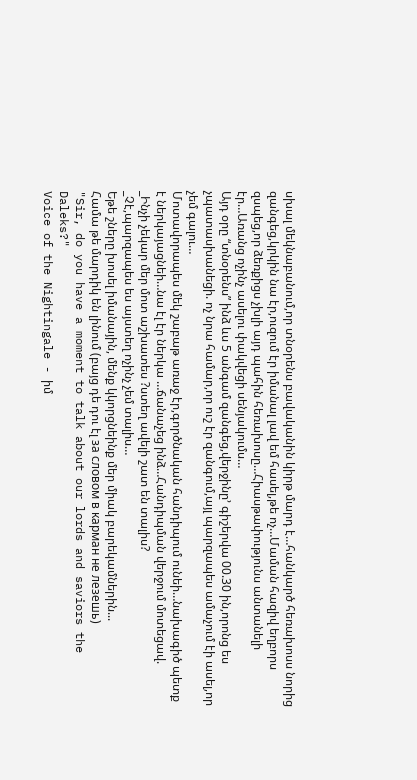սխալ մեկնաբանում,որ տնօրենս բավականին կիրթ մարդ է…հանկարծ հեռախոսս նորից զանգեց,կրկին նա էր,ուզում էր իմանալ լավ եմ հասել,թե ոչ…Մաման հազիվ եղբորս զսպեց,որ ձեռքիցս չխլի այդ պահին հեռախոսը…Հիասթափությունս անտանելի էր…Առանց ոչինչ ասելու փակվեցի սենյակումս…
Այդ օրը “տնօրենս” ինձ ևս 5 անգամ զանգեց,վերջինը’ գիշերվա 00.30 ին,որոնց ես չպատասխանեցի. ոչ նրա համար,որ ուշ էր զանգում,այլ պարզապես ամաչում էի ասել,որ չեմ գալու…
Մոտավորապես մեկ շաբաթ առաջ էր,գործնական հանդիպում ունեի…նախագիծ պետք է ներկայացնեի…նա էլ էր ներկա …ճանաչեց ինձ…Հանդիպման վերջում մոտեցավ.
_Ինչի չեկար մեր մոտ աշխատես ?ստեղ ավելի շատ են տալիս?
_Չէ,պարզապես ես այստեղ ոչինչ չեմ տալիս…
Եթե շները խոսել իմանային, մենք կկորցնեինք մեր միակ բարեկամներին...
Համա թե մարդիկ են լինում (բայց դե դու էլ за словом в карман не лезешь)
"Sir, do you have a moment to talk about our lords and saviors the Daleks?"
Voice of the Nightingale - իմ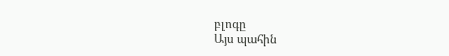բլոգը
Այս պահին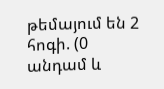թեմայում են 2 հոգի. (0 անդամ և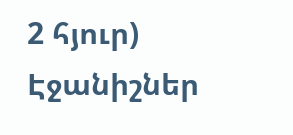2 հյուր)
Էջանիշներ